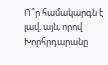Ո՞ր համակարգն է լավ. այն, որով Խորհրդարանը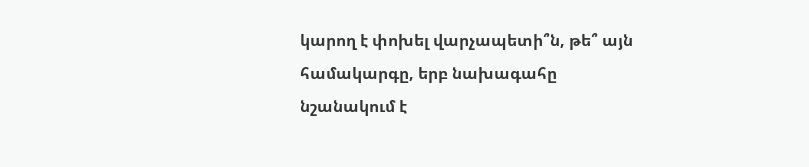կարող է փոխել վարչապետի՞ն, թե՞ այն համակարգը, երբ նախագահը նշանակում է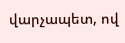վարչապետ, ով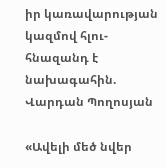իր կառավարության կազմով հլու-հնազանդ է նախագահին. Վարդան Պողոսյան

«Ավելի մեծ նվեր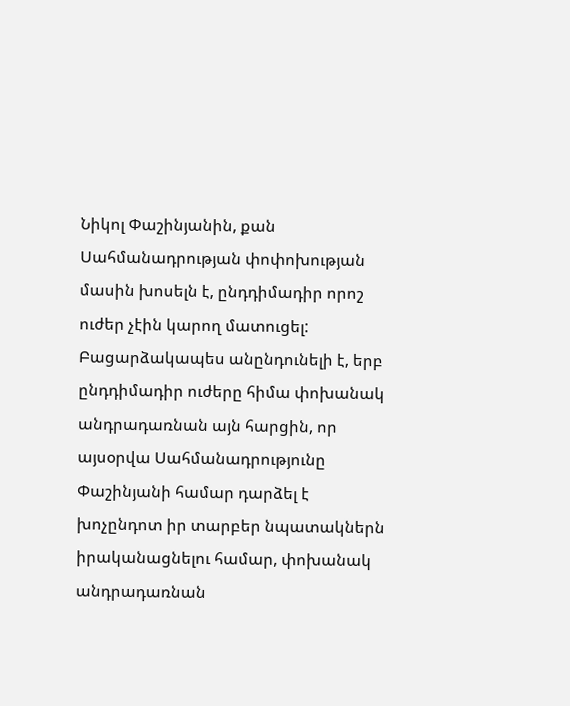Նիկոլ Փաշինյանին, քան Սահմանադրության փոփոխության մասին խոսելն է, ընդդիմադիր որոշ ուժեր չէին կարող մատուցել: Բացարձակապես անընդունելի է, երբ ընդդիմադիր ուժերը հիմա փոխանակ անդրադառնան այն հարցին, որ այսօրվա Սահմանադրությունը Փաշինյանի համար դարձել է խոչընդոտ իր տարբեր նպատակներն իրականացնելու համար, փոխանակ անդրադառնան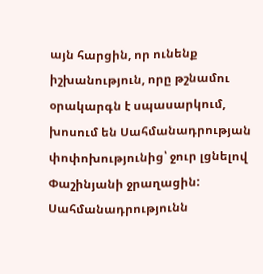այն հարցին, որ ունենք իշխանություն, որը թշնամու օրակարգն է սպասարկում, խոսում են Սահմանադրության փոփոխությունից՝ ջուր լցնելով Փաշինյանի ջրաղացին: Սահմանադրությունն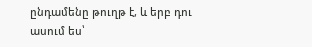ընդամենը թուղթ է, և երբ դու ասում ես՝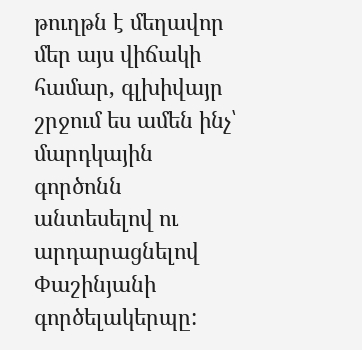թուղթն է մեղավոր մեր այս վիճակի համար, գլխիվայր շրջում ես ամեն ինչ՝ մարդկային գործոնն անտեսելով ու արդարացնելով Փաշինյանի գործելակերպը: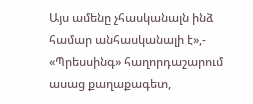Այս ամենը չհասկանալն ինձ համար անհասկանալի է»,- «Պրեսսինգ» հաղորդաշարում ասաց քաղաքագետ,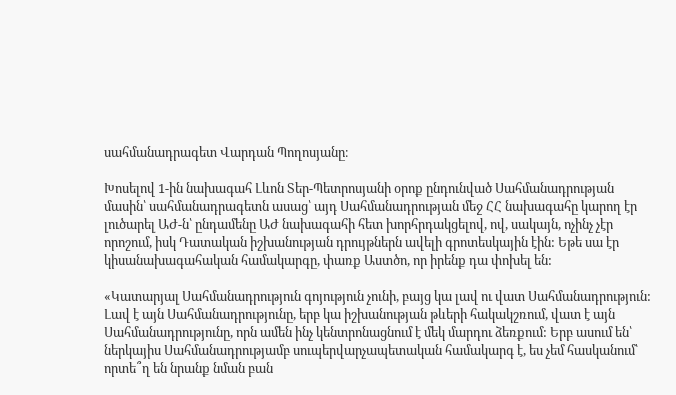սահմանադրագետ Վարդան Պողոսյանը։

Խոսելով 1-ին նախագահ Լևոն Տեր-Պետրոսյանի օրոք ընդունված Սահմանադրության մասին՝ սահմանադրագետն ասաց՝ այդ Սահմանադրության մեջ ՀՀ նախագահը կարող էր լուծարել ԱԺ-ն՝ ընդամենը ԱԺ նախագահի հետ խորհրդակցելով, ով, սակայն, ոչինչ չէր որոշում, իսկ Դատական իշխանության դրույթներն ավելի գրոտեսկային էին: Եթե սա էր կիսանախագահական համակարգը, փառք Աստծո, որ իրենք դա փոխել են:

«Կատարյալ Սահմանադրություն գոյություն չունի, բայց կա լավ ու վատ Սահմանադրություն: Լավ է այն Սահմանադրությունը, երբ կա իշխանության թևերի հակակշռում, վատ է այն Սահմանադրությունը, որն ամեն ինչ կենտրոնացնում է մեկ մարդու ձեռքում: Երբ ասում են՝ ներկայիս Սահմանադրությամբ սուպերվարչապետական համակարգ է, ես չեմ հասկանում՝ որտե՞ղ են նրանք նման բան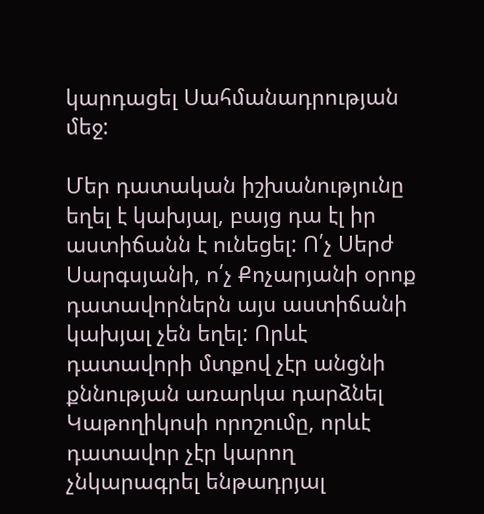կարդացել Սահմանադրության մեջ:

Մեր դատական իշխանությունը եղել է կախյալ, բայց դա էլ իր աստիճանն է ունեցել: Ո՛չ Սերժ Սարգսյանի, ո՛չ Քոչարյանի օրոք դատավորներն այս աստիճանի կախյալ չեն եղել: Որևէ դատավորի մտքով չէր անցնի քննության առարկա դարձնել Կաթողիկոսի որոշումը, որևէ դատավոր չէր կարող չնկարագրել ենթադրյալ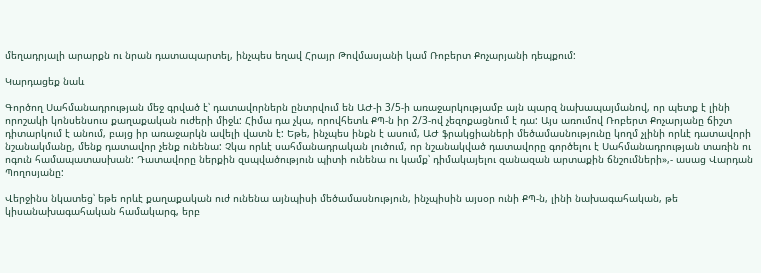մեղադրյալի արարքն ու նրան դատապարտել, ինչպես եղավ Հրայր Թովմասյանի կամ Ռոբերտ Քոչարյանի դեպքում:

Կարդացեք նաև

Գործող Սահմանադրության մեջ գրված է՝ դատավորներն ընտրվում են ԱԺ-ի 3/5-ի առաջարկությամբ այն պարզ նախապայմանով, որ պետք է լինի որոշակի կոնսենսուս քաղաքական ուժերի միջև: Հիմա դա չկա, որովհետև ՔՊ-ն իր 2/3-ով չեզոքացնում է դա: Այս առումով Ռոբերտ Քոչարյանը ճիշտ դիտարկում է անում, բայց իր առաջարկն ավելի վատն է: Եթե, ինչպես ինքն է ասում, ԱԺ ֆրակցիաների մեծամասնությունը կողմ չլինի որևէ դատավորի նշանակմանը, մենք դատավոր չենք ունենա: Չկա որևէ սահմանադրական լուծում, որ նշանակված դատավորը գործելու է Սահմանադրության տառին ու ոգուն համապատասխան: Դատավորը ներքին զսպվածություն պիտի ունենա ու կամք՝ դիմակայելու զանազան արտաքին ճնշումների»,- ասաց Վարդան Պողոսյանը:

Վերջինս նկատեց՝ եթե որևէ քաղաքական ուժ ունենա այնպիսի մեծամասնություն, ինչպիսին այսօր ունի ՔՊ-ն, լինի նախագահական, թե կիսանախագահական համակարգ, երբ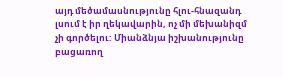այդ մեծամասնությունը հլու-հնազանդ լսում է իր ղեկավարին, ոչ մի մեխանիզմ չի գործելու: Միանձնյա իշխանությունը բացառող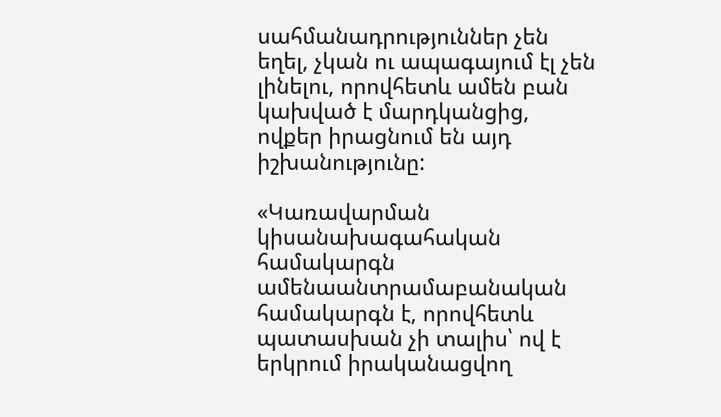սահմանադրություններ չեն եղել, չկան ու ապագայում էլ չեն լինելու, որովհետև ամեն բան կախված է մարդկանցից, ովքեր իրացնում են այդ իշխանությունը:

«Կառավարման կիսանախագահական համակարգն ամենաանտրամաբանական համակարգն է, որովհետև պատասխան չի տալիս՝ ով է երկրում իրականացվող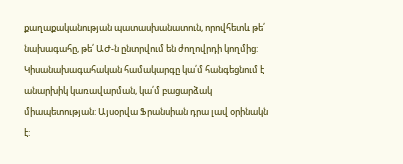քաղաքականության պատասխանատուն, որովհետև թե՛ նախագահը, թե՛ ԱԺ-ն ընտրվում են ժողովրդի կողմից: Կիսանախագահական համակարգը կա՛մ հանգեցնում է անարխիկ կառավարման, կա՛մ բացարձակ միապետության: Այսօրվա Ֆրանսիան դրա լավ օրինակն է: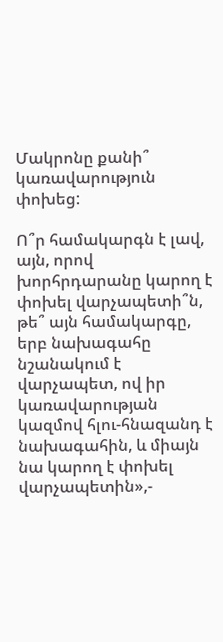Մակրոնը քանի՞ կառավարություն փոխեց:

Ո՞ր համակարգն է լավ, այն, որով խորհրդարանը կարող է փոխել վարչապետի՞ն, թե՞ այն համակարգը, երբ նախագահը նշանակում է վարչապետ, ով իր կառավարության կազմով հլու-հնազանդ է նախագահին, և միայն նա կարող է փոխել վարչապետին»,-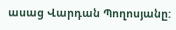ասաց Վարդան Պողոսյանը: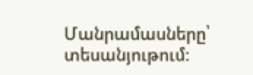Մանրամասները՝ տեսանյութում: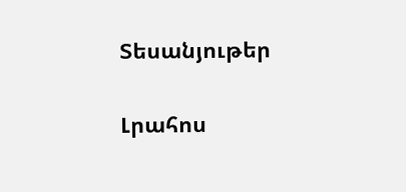Տեսանյութեր

Լրահոս